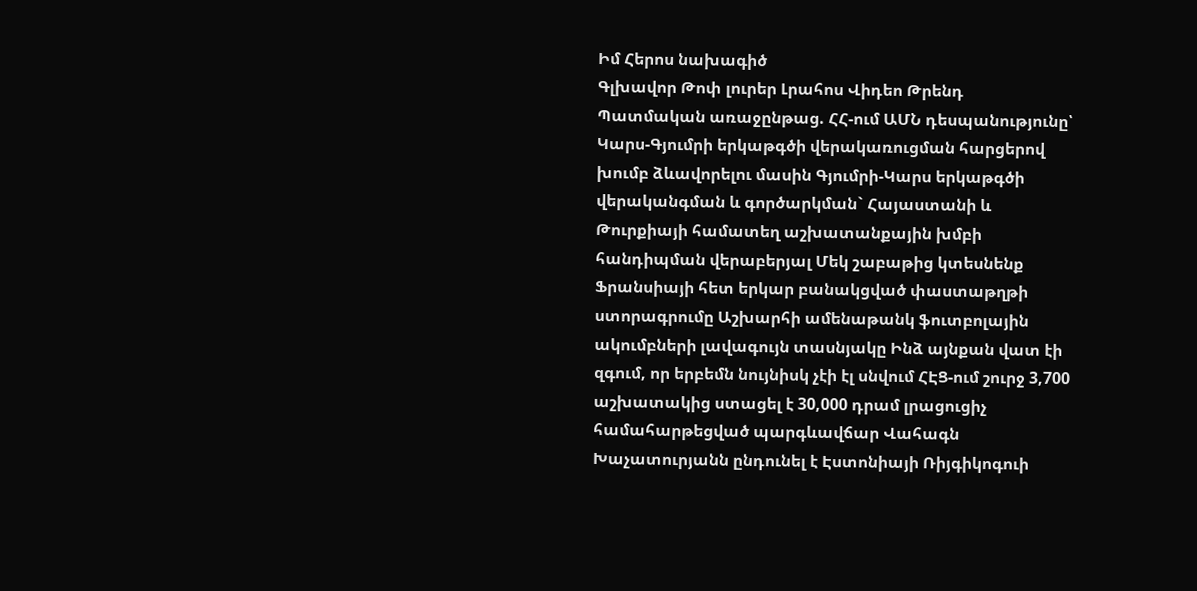Իմ Հերոս նախագիծ
Գլխավոր Թոփ լուրեր Լրահոս Վիդեո Թրենդ
Պատմական առաջընթաց. ՀՀ-ում ԱՄՆ դեսպանությունը՝ Կարս-Գյումրի երկաթգծի վերակառուցման հարցերով խումբ ձևավորելու մասին Գյումրի-Կարս երկաթգծի վերականգման և գործարկման` Հայաստանի և Թուրքիայի համատեղ աշխատանքային խմբի հանդիպման վերաբերյալ Մեկ շաբաթից կտեսնենք Ֆրանսիայի հետ երկար բանակցված փաստաթղթի ստորագրումը Աշխարհի ամենաթանկ ֆուտբոլային ակումբների լավագույն տասնյակը Ինձ այնքան վատ էի զգում, որ երբեմն նույնիսկ չէի էլ սնվում ՀԷՑ-ում շուրջ 3,700 աշխատակից ստացել է 30,000 դրամ լրացուցիչ համահարթեցված պարգևավճար Վահագն Խաչատուրյանն ընդունել է Էստոնիայի Ռիյգիկոգուի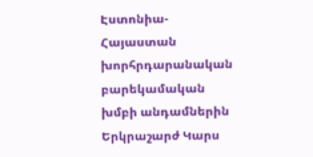Էստոնիա-Հայաստան խորհրդարանական բարեկամական խմբի անդամներին Երկրաշարժ Կարս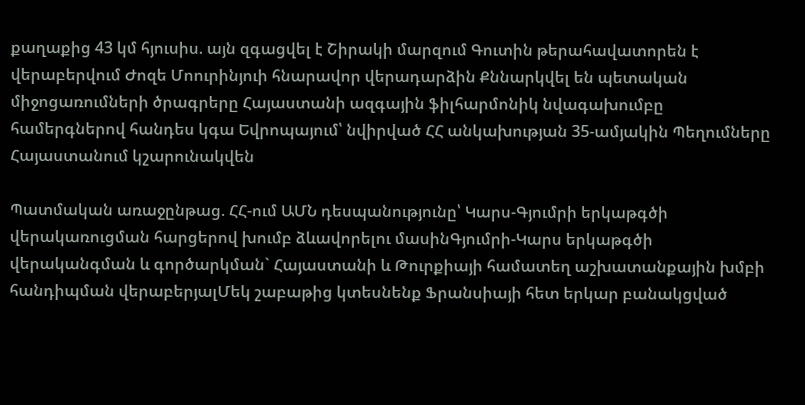քաղաքից 43 կմ հյուսիս. այն զգացվել է Շիրակի մարզում Գուտին թերահավատորեն է վերաբերվում Ժոզե Մոուրինյուի հնարավոր վերադարձին Քննարկվել են պետական միջոցառումների ծրագրերը Հայաստանի ազգային ֆիլհարմոնիկ նվագախումբը համերգներով հանդես կգա Եվրոպայում՝ նվիրված ՀՀ անկախության 35-ամյակին Պեղումները Հայաստանում կշարունակվեն

Պատմական առաջընթաց. ՀՀ-ում ԱՄՆ դեսպանությունը՝ Կարս-Գյումրի երկաթգծի վերակառուցման հարցերով խումբ ձևավորելու մասինԳյումրի-Կարս երկաթգծի վերականգման և գործարկման` Հայաստանի և Թուրքիայի համատեղ աշխատանքային խմբի հանդիպման վերաբերյալՄեկ շաբաթից կտեսնենք Ֆրանսիայի հետ երկար բանակցված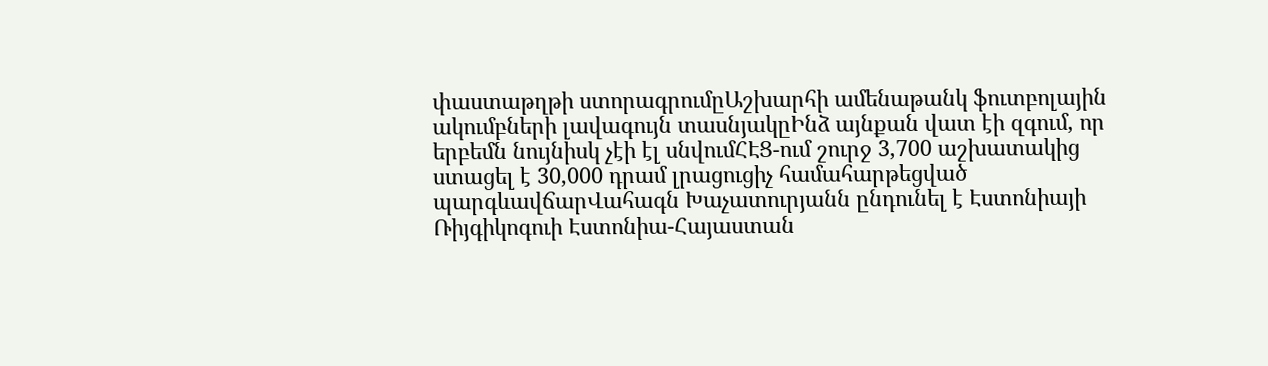փաստաթղթի ստորագրումըԱշխարհի ամենաթանկ ֆուտբոլային ակումբների լավագույն տասնյակըԻնձ այնքան վատ էի զգում, որ երբեմն նույնիսկ չէի էլ սնվումՀԷՑ-ում շուրջ 3,700 աշխատակից ստացել է 30,000 դրամ լրացուցիչ համահարթեցված պարգևավճարՎահագն Խաչատուրյանն ընդունել է Էստոնիայի Ռիյգիկոգուի Էստոնիա-Հայաստան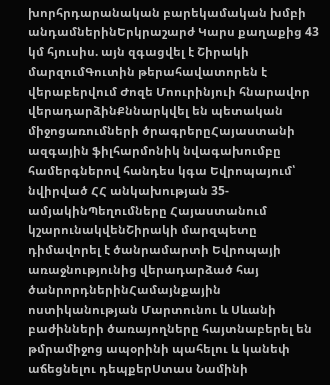խորհրդարանական բարեկամական խմբի անդամներինԵրկրաշարժ Կարս քաղաքից 43 կմ հյուսիս. այն զգացվել է Շիրակի մարզումԳուտին թերահավատորեն է վերաբերվում Ժոզե Մոուրինյուի հնարավոր վերադարձինՔննարկվել են պետական միջոցառումների ծրագրերըՀայաստանի ազգային ֆիլհարմոնիկ նվագախումբը համերգներով հանդես կգա Եվրոպայում՝ նվիրված ՀՀ անկախության 35-ամյակինՊեղումները Հայաստանում կշարունակվենՇիրակի մարզպետը դիմավորել է ծանրամարտի Եվրոպայի առաջնությունից վերադարձած հայ ծանրորդներինՀամայնքային ոստիկանության Մարտունու և Սևանի բաժինների ծառայողները հայտնաբերել են թմրամիջոց ապօրինի պահելու և կանեփ աճեցնելու դեպքերՍտաս Նամինի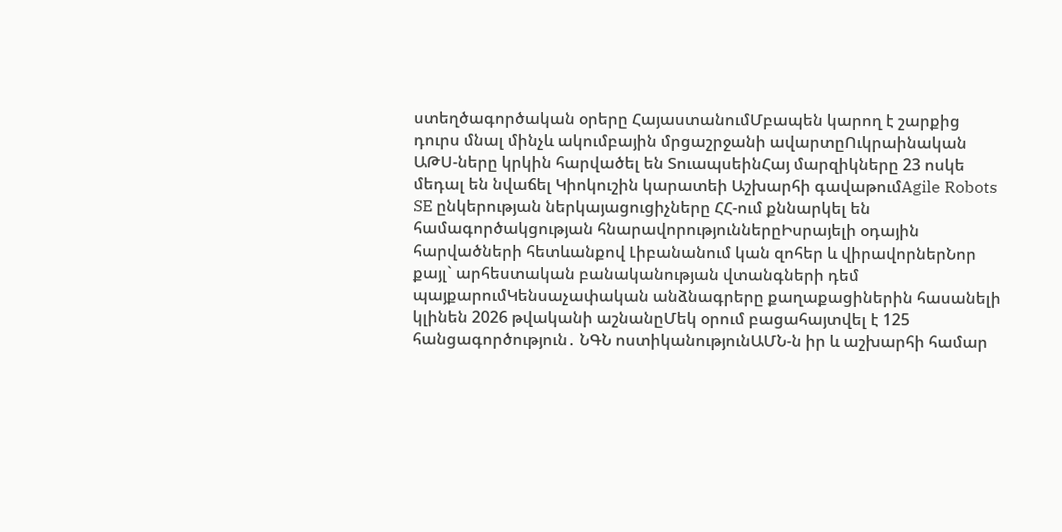ստեղծագործական օրերը ՀայաստանումՄբապեն կարող է շարքից դուրս մնալ մինչև ակումբային մրցաշրջանի ավարտըՈւկրաինական ԱԹՍ-ները կրկին հարվածել են ՏուապսեինՀայ մարզիկները 23 ոսկե մեդալ են նվաճել Կիոկուշին կարատեի Աշխարհի գավաթումAgile Robots SE ընկերության ներկայացուցիչները ՀՀ-ում քննարկել են համագործակցության հնարավորություններըԻսրայելի օդային հարվածների հետևանքով Լիբանանում կան զոհեր և վիրավորներՆոր քայլ` արհեստական բանականության վտանգների դեմ պայքարումԿենսաչափական անձնագրերը քաղաքացիներին հասանելի կլինեն 2026 թվականի աշնանըՄեկ օրում բացահայտվել է 125 հանցագործություն․ ՆԳՆ ոստիկանությունԱՄՆ-ն իր և աշխարհի համար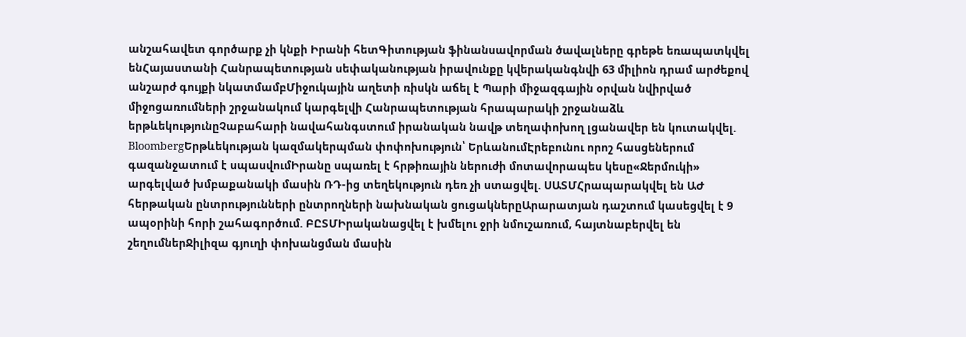անշահավետ գործարք չի կնքի Իրանի հետԳիտության ֆինանսավորման ծավալները գրեթե եռապատկվել ենՀայաստանի Հանրապետության սեփականության իրավունքը կվերականգնվի 63 միլիոն դրամ արժեքով անշարժ գույքի նկատմամբՄիջուկային աղետի ռիսկն աճել է Պարի միջազգային օրվան նվիրված միջոցառումների շրջանակում կարգելվի Հանրապետության հրապարակի շրջանաձև երթևեկությունըՉաբահարի նավահանգստում իրանական նավթ տեղափոխող լցանավեր են կուտակվել. BloombergԵրթևեկության կազմակերպման փոփոխություն՝ ԵրևանումԷրեբունու որոշ հասցեներում գազանջատում է սպասվումԻրանը սպառել է հրթիռային ներուժի մոտավորապես կեսը«Ջերմուկի» արգելված խմբաքանակի մասին ՌԴ-ից տեղեկություն դեռ չի ստացվել. ՍԱՏՄՀրապարակվել են ԱԺ հերթական ընտրությունների ընտրողների նախնական ցուցակներըԱրարատյան դաշտում կասեցվել է 9 ապօրինի հորի շահագործում. ԲԸՏՄԻրականացվել է խմելու ջրի նմուշառում, հայտնաբերվել են շեղումներՋիլիզա գյուղի փոխանցման մասին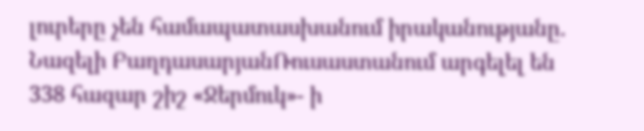լուրերը չեն համապատասխանում իրականությանը. Նազելի ԲաղդասարյանՌուսաստանում արգելել են 338 հազար շիշ «Ջերմուկ»- ի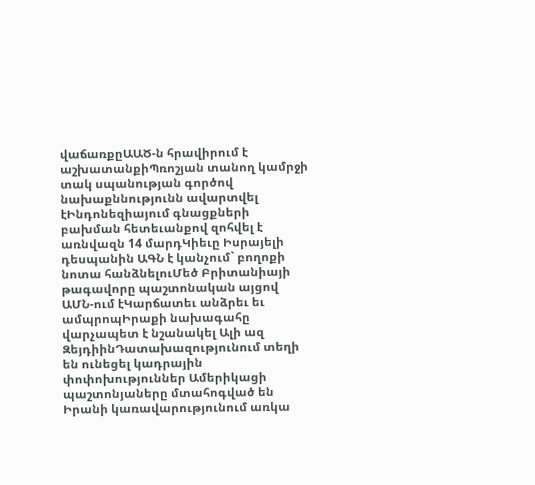վաճառքըԱԱԾ-ն հրավիրում է աշխատանքիՊռոշյան տանող կամրջի տակ սպանության գործով նախաքննությունն ավարտվել էԻնդոնեզիայում գնացքների բախման հետեւանքով զոհվել է առնվազն 14 մարդԿիեւը Իսրայելի դեսպանին ԱԳՆ է կանչում` բողոքի նոտա հանձնելուՄեծ Բրիտանիայի թագավորը պաշտոնական այցով ԱՄՆ-ում էԿարճատեւ անձրեւ եւ ամպրոպԻրաքի նախագահը վարչապետ է նշանակել Ալի ազ ԶեյդիինԴատախազությունում տեղի են ունեցել կադրային փոփոխություններ Ամերիկացի պաշտոնյաները մտահոգված են Իրանի կառավարությունում առկա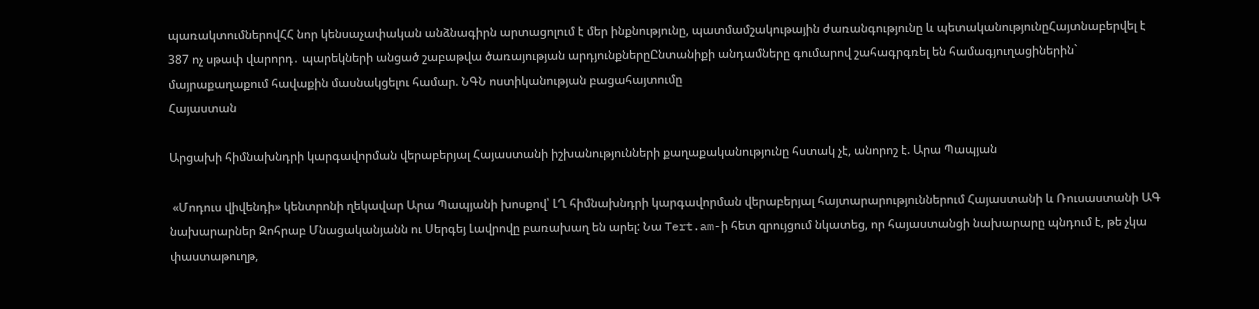պառակտումներովՀՀ նոր կենսաչափական անձնագիրն արտացոլում է մեր ինքնությունը, պատմամշակութային ժառանգությունը և պետականությունըՀայտնաբերվել է 387 ոչ սթափ վարորդ․ պարեկների անցած շաբաթվա ծառայության արդյունքներըԸնտանիքի անդամները գումարով շահագրգռել են համագյուղացիներին` մայրաքաղաքում հավաքին մասնակցելու համար. ՆԳՆ ոստիկանության բացահայտումը
Հայաստան

Արցախի հիմնախնդրի կարգավորման վերաբերյալ Հայաստանի իշխանությունների քաղաքականությունը հստակ չէ, անորոշ է. Արա Պապյան

 «Մոդուս վիվենդի» կենտրոնի ղեկավար Արա Պապյանի խոսքով՝ ԼՂ հիմնախնդրի կարգավորման վերաբերյալ հայտարարություններում Հայաստանի և Ռուսաստանի ԱԳ նախարարներ Զոհրաբ Մնացականյանն ու Սերգեյ Լավրովը բառախաղ են արել: Նա Tert.am-ի հետ զրույցում նկատեց, որ հայաստանցի նախարարը պնդում է, թե չկա փաստաթուղթ,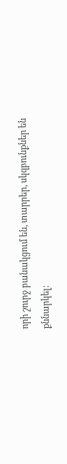որի շուրջ բանակցում են, տարրեր, սկզբունքներ են քննարկել: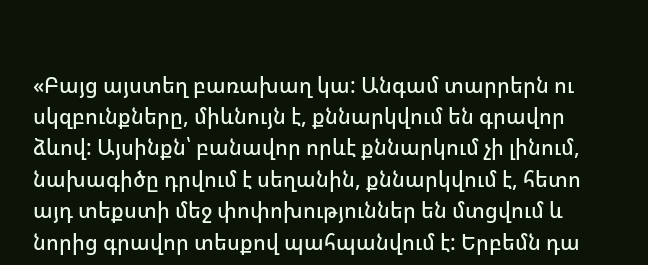«Բայց այստեղ բառախաղ կա: Անգամ տարրերն ու սկզբունքները, միևնույն է, քննարկվում են գրավոր ձևով: Այսինքն՝ բանավոր որևէ քննարկում չի լինում, նախագիծը դրվում է սեղանին, քննարկվում է, հետո այդ տեքստի մեջ փոփոխություններ են մտցվում և նորից գրավոր տեսքով պահպանվում է: Երբեմն դա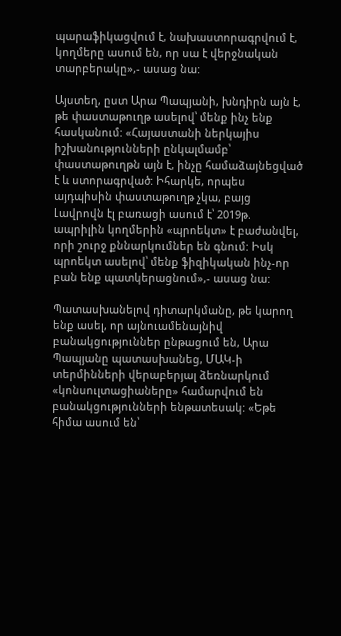պարաֆիկացվում է, նախաստորագրվում է, կողմերը ասում են, որ սա է վերջնական տարբերակը»,- ասաց նա:

Այստեղ, ըստ Արա Պապյանի, խնդիրն այն է, թե փաստաթուղթ ասելով՝ մենք ինչ ենք հասկանում: «Հայաստանի ներկայիս իշխանությունների ընկալմամբ՝ փաստաթուղթն այն է, ինչը համաձայնեցված է և ստորագրված: Իհարկե, որպես այդպիսին փաստաթուղթ չկա, բայց Լավրովն էլ բառացի ասում է՝ 2019թ. ապրիլին կողմերին «պրոեկտ» է բաժանվել, որի շուրջ քննարկումներ են գնում: Իսկ պրոեկտ ասելով՝ մենք ֆիզիկական ինչ-որ բան ենք պատկերացնում»,- ասաց նա:

Պատասխանելով դիտարկմանը, թե կարող ենք ասել, որ այնուամենայնիվ բանակցություններ ընթացում են, Արա Պապյանը պատասխանեց, ՄԱԿ-ի տերմինների վերաբերյալ ձեռնարկում «կոնսուլտացիաները» համարվում են բանակցությունների ենթատեսակ: «Եթե հիմա ասում են՝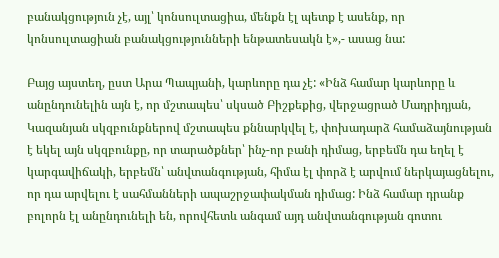բանակցություն չէ, այլ՝ կոնսուլտացիա, մենքն էլ պետք է ասենք, որ կոնսուլտացիան բանակցությունների ենթատեսակն է»,- ասաց նա:

Բայց այստեղ, ըստ Արա Պապյանի, կարևորը դա չէ: «Ինձ համար կարևորը և անընդունելին այն է, որ մշտապես՝ սկսած Բիշքեքից, վերջացրած Մադրիդյան, Կազանյան սկզբունքներով մշտապես քննարկվել է, փոխադարձ համաձայնության է եկել այն սկզբունքը, որ տարածքներ՝ ինչ-որ բանի դիմաց, երբեմն դա եղել է կարգավիճակի, երբեմն՝ անվտանգության, հիմա էլ փորձ է արվում ներկայացնելու, որ դա արվելու է սահմանների ապաշրջափակման դիմաց: Ինձ համար դրանք բոլորն էլ անընդունելի են, որովհետև անգամ այդ անվտանգության գոտու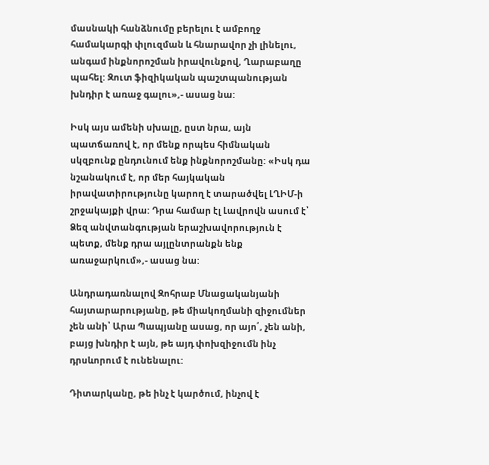մասնակի հանձնումը բերելու է ամբողջ համակարգի փլուզման և հնարավոր չի լինելու, անգամ ինքնորոշման իրավունքով, Ղարաբաղը պահել: Զուտ ֆիզիկական պաշտպանության խնդիր է առաջ գալու»,- ասաց նա:

Իսկ այս ամենի սխալը, ըստ նրա, այն պատճառով է, որ մենք որպես հիմնական սկզբունք ընդունում ենք ինքնորոշմանը: «Իսկ դա նշանակում է, որ մեր հայկական իրավատիրությունը կարող է տարածվել ԼՂԻՄ-ի շրջակայքի վրա: Դրա համար էլ Լավրովն ասում է՝ Ձեզ անվտանգության երաշխավորություն է պետք, մենք դրա այլընտրանքն ենք առաջարկում»,- ասաց նա:

Անդրադառնալով Զոհրաբ Մնացականյանի հայտարարությանը, թե միակողմանի զիջումներ չեն անի՝ Արա Պապյանը ասաց, որ այո՛, չեն անի, բայց խնդիր է այն, թե այդ փոխզիջումն ինչ դրսևորում է ունենալու:

Դիտարկանը, թե ինչ է կարծում, ինչով է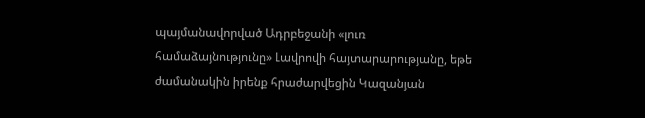պայմանավորված Ադրբեջանի «լուռ համաձայնությունը» Լավրովի հայտարարությանը, եթե ժամանակին իրենք հրաժարվեցին Կազանյան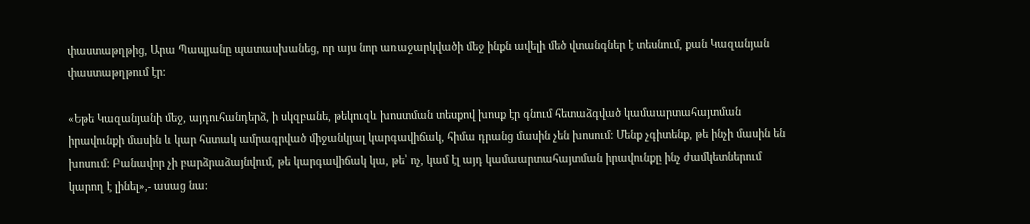փաստաթղթից, Արա Պապյանը պատասխանեց, որ այս նոր առաջարկվածի մեջ ինքն ավելի մեծ վտանգներ է տեսնում, քան Կազանյան փաստաթղթում էր:

«Եթե Կազանյանի մեջ, այդուհանդերձ, ի սկզբանե, թեկուզև խոստման տեսքով խոսք էր գնում հետաձգված կամաարտահայտման իրավունքի մասին և կար հստակ ամրագրված միջանկյալ կարգավիճակ, հիմա դրանց մասին չեն խոսում: Մենք չգիտենք, թե ինչի մասին են խոսում: Բանավոր չի բարձրաձայնվում, թե կարգավիճակ կա, թե՝ ոչ, կամ էլ այդ կամաարտահայտման իրավունքը ինչ ժամկետներում կարող է լինել»,- ասաց նա: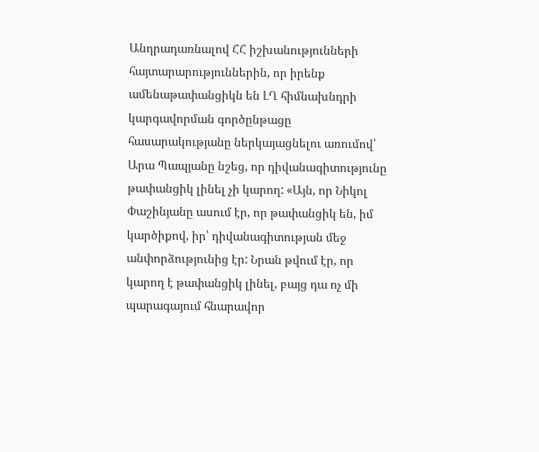Անդրադառնալով ՀՀ իշխանությունների հայտարարություններին, որ իրենք ամենաթափանցիկն են ԼՂ հիմնախնդրի կարգավորման գործընթացը հասարակությանը ներկայացնելու առումով՝ Արա Պապյանը նշեց, որ դիվանագիտությունը թափանցիկ լինել չի կարող: «Այն, որ Նիկոլ Փաշինյանը ասում էր, որ թափանցիկ են, իմ կարծիքով, իր՝ դիվանագիտության մեջ անփորձությունից էր: Նրան թվում էր, որ կարող է թափանցիկ լինել, բայց դա ոչ մի պարագայում հնարավոր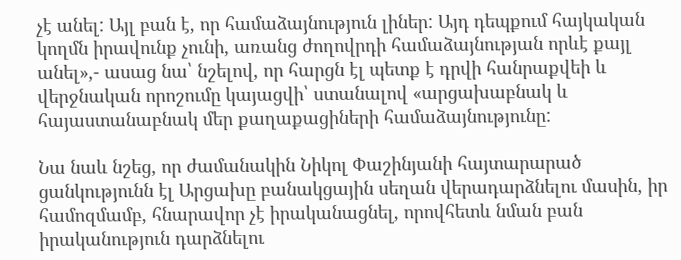չէ անել: Այլ բան է, որ համաձայնություն լիներ: Այդ դեպքում հայկական կողմն իրավունք չունի, առանց ժողովրդի համաձայնության որևէ քայլ անել»,- ասաց նա՝ նշելով, որ հարցն էլ պետք է դրվի հանրաքվեի և վերջնական որոշումը կայացվի՝ ստանալով «արցախաբնակ և հայաստանաբնակ մեր քաղաքացիների համաձայնությունը:

Նա նաև նշեց, որ ժամանակին Նիկոլ Փաշինյանի հայտարարած ցանկությունն էլ Արցախը բանակցային սեղան վերադարձնելու մասին, իր համոզմամբ, հնարավոր չէ իրականացնել, որովհետև նման բան իրականություն դարձնելու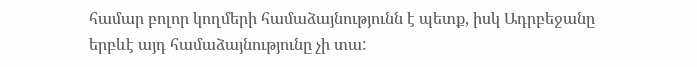համար բոլոր կողմերի համաձայնությունն է պետք, իսկ Ադրբեջանը երբևէ այդ համաձայնությունը չի տա: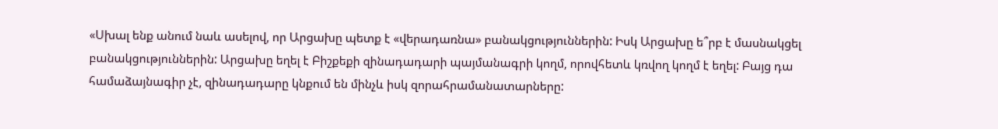«Սխալ ենք անում նաև ասելով, որ Արցախը պետք է «վերադառնա» բանակցություններին: Իսկ Արցախը ե՞րբ է մասնակցել բանակցություններին: Արցախը եղել է Բիշքեքի զինադադարի պայմանագրի կողմ, որովհետև կռվող կողմ է եղել: Բայց դա համաձայնագիր չէ, զինադադարը կնքում են մինչև իսկ զորահրամանատարները: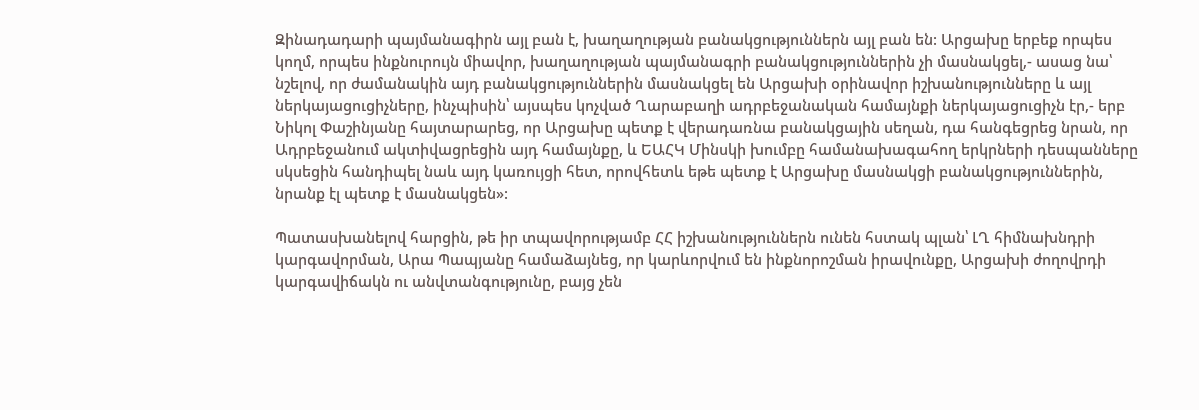Զինադադարի պայմանագիրն այլ բան է, խաղաղության բանակցություններն այլ բան են: Արցախը երբեք որպես կողմ, որպես ինքնուրույն միավոր, խաղաղության պայմանագրի բանակցություններին չի մասնակցել,- ասաց նա՝ նշելով, որ ժամանակին այդ բանակցություններին մասնակցել են Արցախի օրինավոր իշխանությունները և այլ ներկայացուցիչները, ինչպիսին՝ այսպես կոչված Ղարաբաղի ադրբեջանական համայնքի ներկայացուցիչն էր,- երբ Նիկոլ Փաշինյանը հայտարարեց, որ Արցախը պետք է վերադառնա բանակցային սեղան, դա հանգեցրեց նրան, որ Ադրբեջանում ակտիվացրեցին այդ համայնքը, և ԵԱՀԿ Մինսկի խումբը համանախագահող երկրների դեսպանները սկսեցին հանդիպել նաև այդ կառույցի հետ, որովհետև եթե պետք է Արցախը մասնակցի բանակցություններին, նրանք էլ պետք է մասնակցեն»:

Պատասխանելով հարցին, թե իր տպավորությամբ ՀՀ իշխանություններն ունեն հստակ պլան՝ ԼՂ հիմնախնդրի կարգավորման, Արա Պապյանը համաձայնեց, որ կարևորվում են ինքնորոշման իրավունքը, Արցախի ժողովրդի կարգավիճակն ու անվտանգությունը, բայց չեն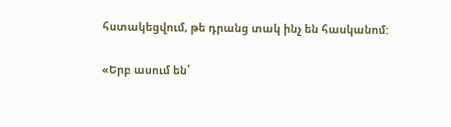հստակեցվում, թե դրանց տակ ինչ են հասկանոմ:

«Երբ ասում են՝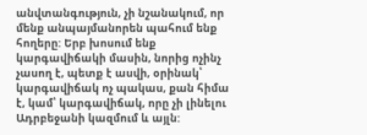անվտանգություն, չի նշանակում, որ մենք անպայմանորեն պահում ենք հողերը: Երբ խոսում ենք կարգավիճակի մասին, նորից ոչինչ չասող է, պետք է ասվի, օրինակ՝ կարգավիճակ ոչ պակաս, քան հիմա է, կամ՝ կարգավիճակ, որը չի լինելու Ադրբեջանի կազմում և այլն: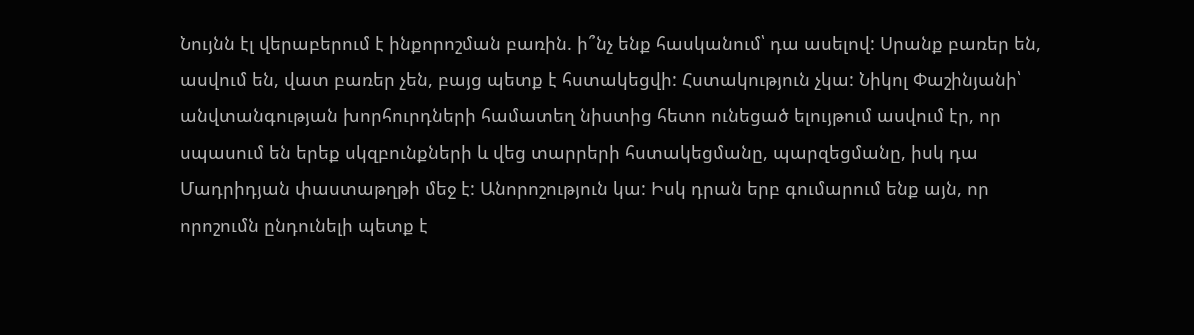Նույնն էլ վերաբերում է ինքորոշման բառին. ի՞նչ ենք հասկանում՝ դա ասելով: Սրանք բառեր են, ասվում են, վատ բառեր չեն, բայց պետք է հստակեցվի: Հստակություն չկա: Նիկոլ Փաշինյանի՝ անվտանգության խորհուրդների համատեղ նիստից հետո ունեցած ելույթում ասվում էր, որ սպասում են երեք սկզբունքների և վեց տարրերի հստակեցմանը, պարզեցմանը, իսկ դա Մադրիդյան փաստաթղթի մեջ է: Անորոշություն կա: Իսկ դրան երբ գումարում ենք այն, որ որոշումն ընդունելի պետք է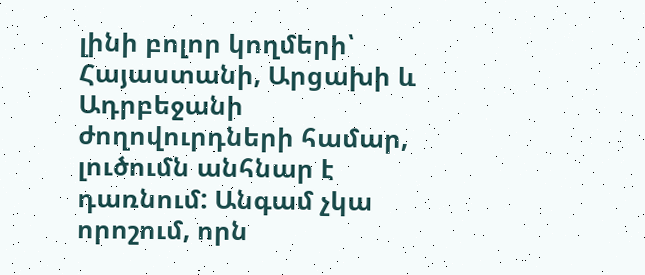լինի բոլոր կողմերի՝ Հայաստանի, Արցախի և Ադրբեջանի ժողովուրդների համար, լուծումն անհնար է դառնում: Անգամ չկա որոշում, որն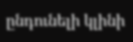ընդունելի կլինի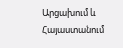Արցախում և Հայաստանում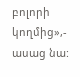բոլորի կողմից»,- ասաց նա: